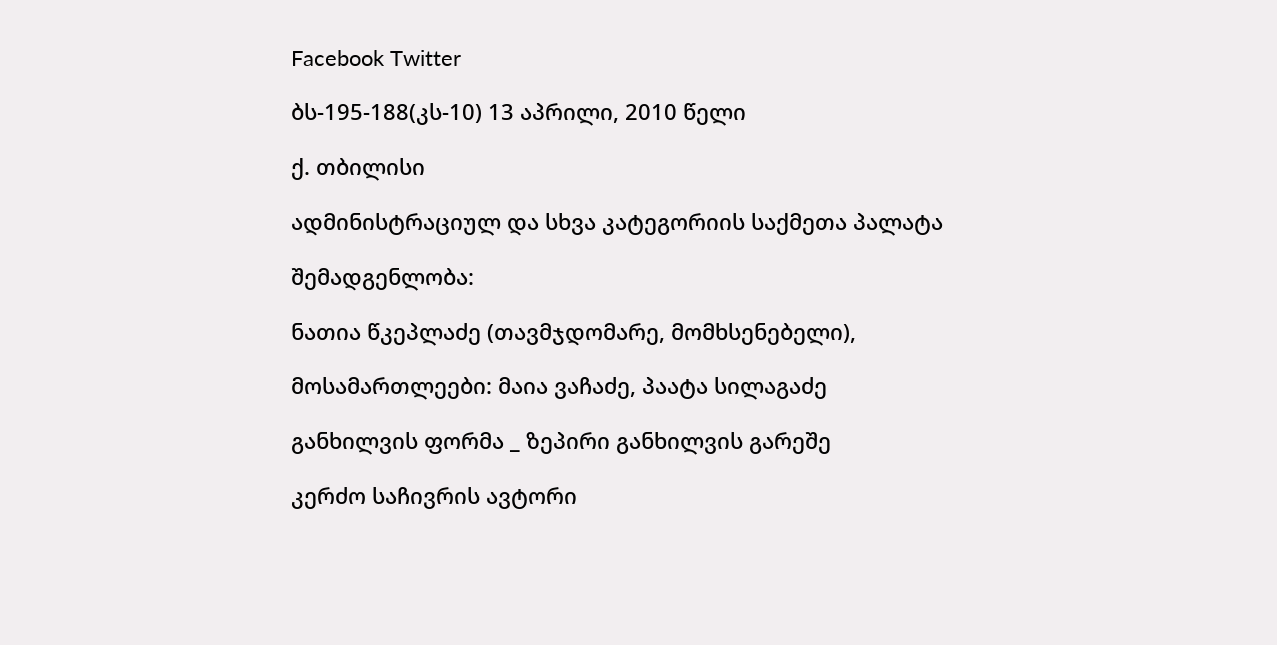Facebook Twitter

ბს-195-188(კს-10) 13 აპრილი, 2010 წელი

ქ. თბილისი

ადმინისტრაციულ და სხვა კატეგორიის საქმეთა პალატა

შემადგენლობა:

ნათია წკეპლაძე (თავმჯდომარე, მომხსენებელი),

მოსამართლეები: მაია ვაჩაძე, პაატა სილაგაძე

განხილვის ფორმა _ ზეპირი განხილვის გარეშე

კერძო საჩივრის ავტორი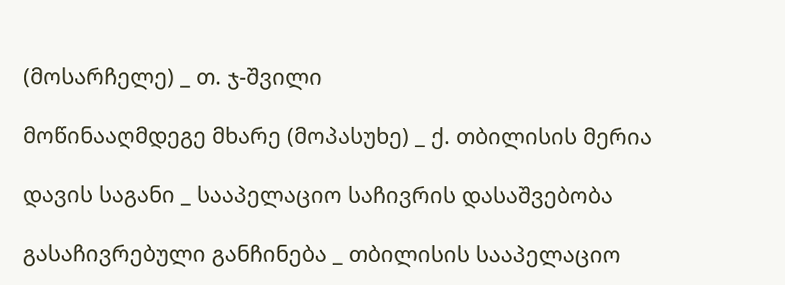(მოსარჩელე) _ თ. ჯ-შვილი

მოწინააღმდეგე მხარე (მოპასუხე) _ ქ. თბილისის მერია

დავის საგანი _ სააპელაციო საჩივრის დასაშვებობა

გასაჩივრებული განჩინება _ თბილისის სააპელაციო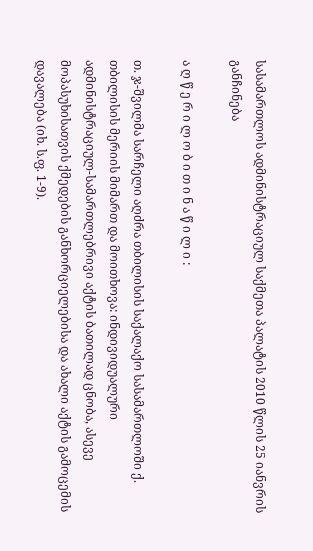სასამართლოს ადმინისტრაციულ საქმეთა პალატის 2010 წლის 25 იანვრის განჩინება

ა ღ წ ე რ ი ლ ო ბ ი თ ი ნ ა წ ი ლ ი :

თ. ჯ-შვილმა სარჩელი აღძრა თბილისის საქალაქო სასამართლოში ქ. თბილისის მერიის მიმართ და მოითხოვა: ინდივიდუალური ადმინისტრაციულ-სამართლებრივი აქტის ბათილად ცნობა, ასევე მოპასუხისათვის ქმედების განხორციელებისა და ახალი აქტის გამოცემის დავალება (იხ. ს.ფ. 1-9).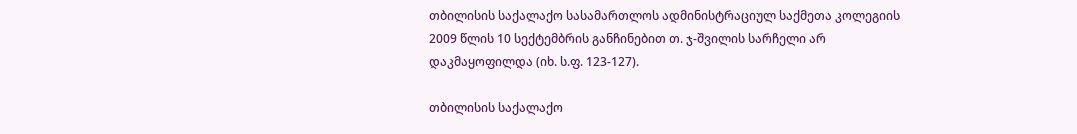თბილისის საქალაქო სასამართლოს ადმინისტრაციულ საქმეთა კოლეგიის 2009 წლის 10 სექტემბრის განჩინებით თ. ჯ-შვილის სარჩელი არ დაკმაყოფილდა (იხ. ს.ფ. 123-127).

თბილისის საქალაქო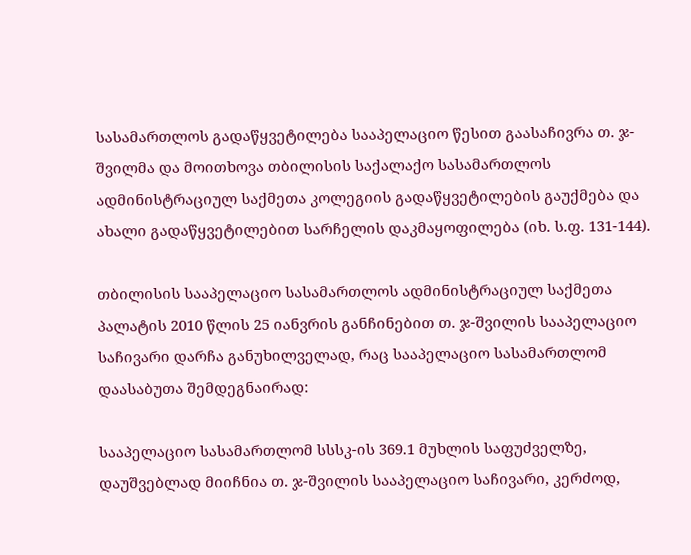სასამართლოს გადაწყვეტილება სააპელაციო წესით გაასაჩივრა თ. ჯ-შვილმა და მოითხოვა თბილისის საქალაქო სასამართლოს ადმინისტრაციულ საქმეთა კოლეგიის გადაწყვეტილების გაუქმება და ახალი გადაწყვეტილებით სარჩელის დაკმაყოფილება (იხ. ს.ფ. 131-144).

თბილისის სააპელაციო სასამართლოს ადმინისტრაციულ საქმეთა პალატის 2010 წლის 25 იანვრის განჩინებით თ. ჯ-შვილის სააპელაციო საჩივარი დარჩა განუხილველად, რაც სააპელაციო სასამართლომ დაასაბუთა შემდეგნაირად:

სააპელაციო სასამართლომ სსსკ-ის 369.1 მუხლის საფუძველზე, დაუშვებლად მიიჩნია თ. ჯ-შვილის სააპელაციო საჩივარი, კერძოდ,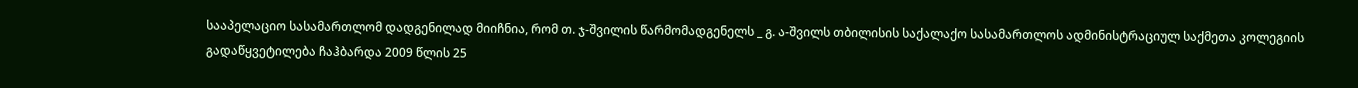სააპელაციო სასამართლომ დადგენილად მიიჩნია, რომ თ. ჯ-შვილის წარმომადგენელს _ გ. ა-შვილს თბილისის საქალაქო სასამართლოს ადმინისტრაციულ საქმეთა კოლეგიის გადაწყვეტილება ჩაჰბარდა 2009 წლის 25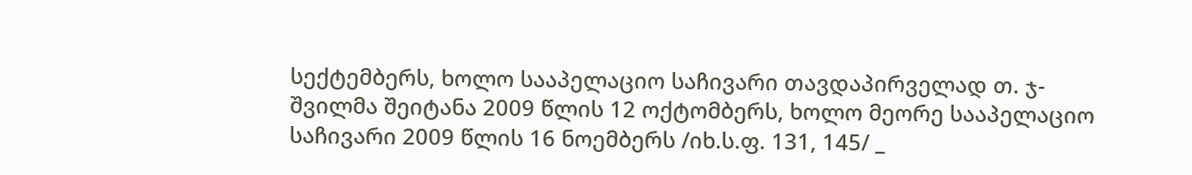სექტემბერს, ხოლო სააპელაციო საჩივარი თავდაპირველად თ. ჯ-შვილმა შეიტანა 2009 წლის 12 ოქტომბერს, ხოლო მეორე სააპელაციო საჩივარი 2009 წლის 16 ნოემბერს /იხ.ს.ფ. 131, 145/ _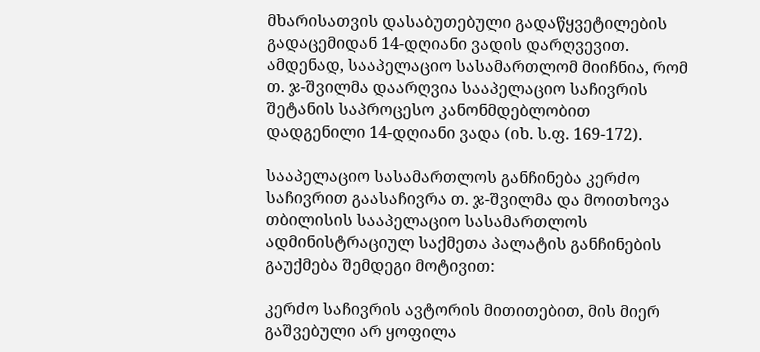მხარისათვის დასაბუთებული გადაწყვეტილების გადაცემიდან 14-დღიანი ვადის დარღვევით. ამდენად, სააპელაციო სასამართლომ მიიჩნია, რომ თ. ჯ-შვილმა დაარღვია სააპელაციო საჩივრის შეტანის საპროცესო კანონმდებლობით დადგენილი 14-დღიანი ვადა (იხ. ს.ფ. 169-172).

სააპელაციო სასამართლოს განჩინება კერძო საჩივრით გაასაჩივრა თ. ჯ-შვილმა და მოითხოვა თბილისის სააპელაციო სასამართლოს ადმინისტრაციულ საქმეთა პალატის განჩინების გაუქმება შემდეგი მოტივით:

კერძო საჩივრის ავტორის მითითებით, მის მიერ გაშვებული არ ყოფილა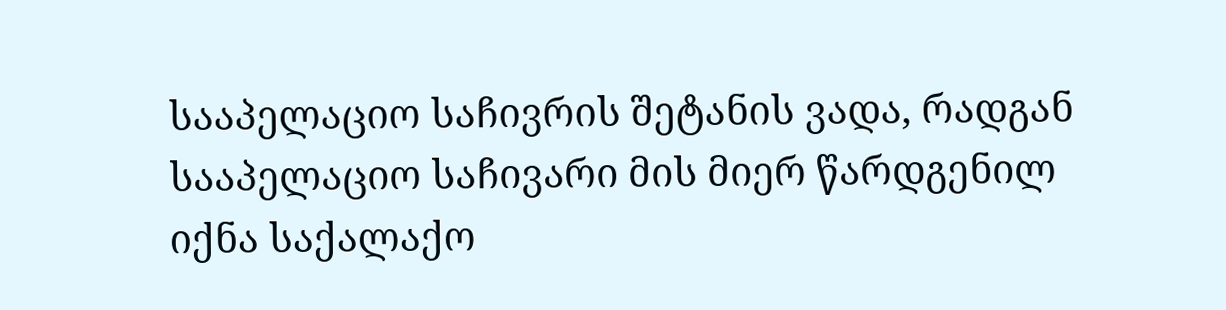სააპელაციო საჩივრის შეტანის ვადა, რადგან სააპელაციო საჩივარი მის მიერ წარდგენილ იქნა საქალაქო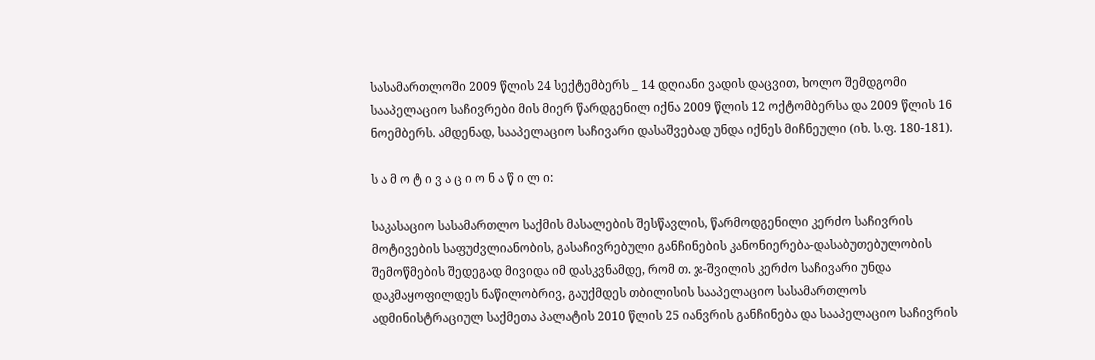სასამართლოში 2009 წლის 24 სექტემბერს _ 14 დღიანი ვადის დაცვით, ხოლო შემდგომი სააპელაციო საჩივრები მის მიერ წარდგენილ იქნა 2009 წლის 12 ოქტომბერსა და 2009 წლის 16 ნოემბერს. ამდენად, სააპელაციო საჩივარი დასაშვებად უნდა იქნეს მიჩნეული (იხ. ს.ფ. 180-181).

ს ა მ ო ტ ი ვ ა ც ი ო ნ ა წ ი ლ ი:

საკასაციო სასამართლო საქმის მასალების შესწავლის, წარმოდგენილი კერძო საჩივრის მოტივების საფუძვლიანობის, გასაჩივრებული განჩინების კანონიერება-დასაბუთებულობის შემოწმების შედეგად მივიდა იმ დასკვნამდე, რომ თ. ჯ-შვილის კერძო საჩივარი უნდა დაკმაყოფილდეს ნაწილობრივ, გაუქმდეს თბილისის სააპელაციო სასამართლოს ადმინისტრაციულ საქმეთა პალატის 2010 წლის 25 იანვრის განჩინება და სააპელაციო საჩივრის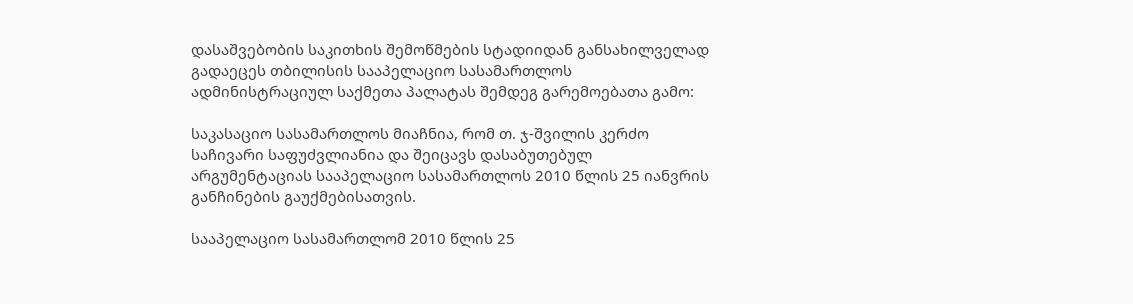დასაშვებობის საკითხის შემოწმების სტადიიდან განსახილველად გადაეცეს თბილისის სააპელაციო სასამართლოს ადმინისტრაციულ საქმეთა პალატას შემდეგ გარემოებათა გამო:

საკასაციო სასამართლოს მიაჩნია, რომ თ. ჯ-შვილის კერძო საჩივარი საფუძვლიანია და შეიცავს დასაბუთებულ არგუმენტაციას სააპელაციო სასამართლოს 2010 წლის 25 იანვრის განჩინების გაუქმებისათვის.

სააპელაციო სასამართლომ 2010 წლის 25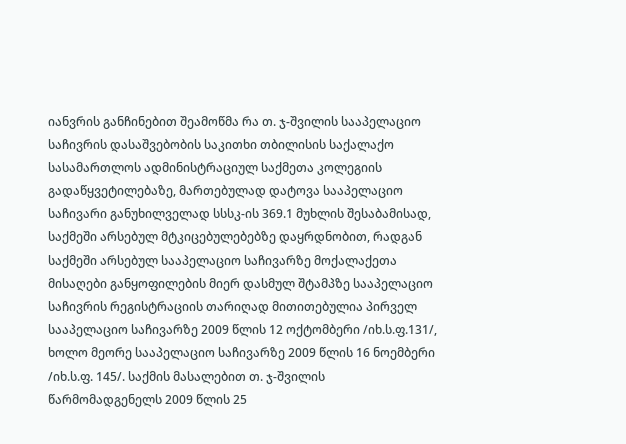იანვრის განჩინებით შეამოწმა რა თ. ჯ-შვილის სააპელაციო საჩივრის დასაშვებობის საკითხი თბილისის საქალაქო სასამართლოს ადმინისტრაციულ საქმეთა კოლეგიის გადაწყვეტილებაზე, მართებულად დატოვა სააპელაციო საჩივარი განუხილველად სსსკ-ის 369.1 მუხლის შესაბამისად, საქმეში არსებულ მტკიცებულებებზე დაყრდნობით, რადგან საქმეში არსებულ სააპელაციო საჩივარზე მოქალაქეთა მისაღები განყოფილების მიერ დასმულ შტამპზე სააპელაციო საჩივრის რეგისტრაციის თარიღად მითითებულია პირველ სააპელაციო საჩივარზე 2009 წლის 12 ოქტომბერი /იხ.ს.ფ.131/, ხოლო მეორე სააპელაციო საჩივარზე 2009 წლის 16 ნოემბერი /იხ.ს.ფ. 145/. საქმის მასალებით თ. ჯ-შვილის წარმომადგენელს 2009 წლის 25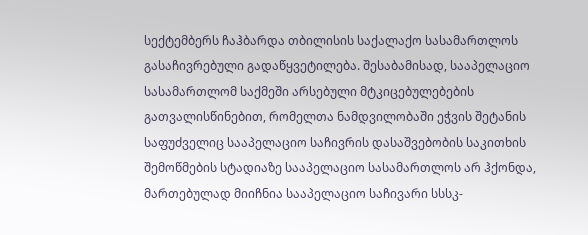სექტემბერს ჩაჰბარდა თბილისის საქალაქო სასამართლოს გასაჩივრებული გადაწყვეტილება. შესაბამისად, სააპელაციო სასამართლომ საქმეში არსებული მტკიცებულებების გათვალისწინებით, რომელთა ნამდვილობაში ეჭვის შეტანის საფუძველიც სააპელაციო საჩივრის დასაშვებობის საკითხის შემოწმების სტადიაზე სააპელაციო სასამართლოს არ ჰქონდა, მართებულად მიიჩნია სააპელაციო საჩივარი სსსკ-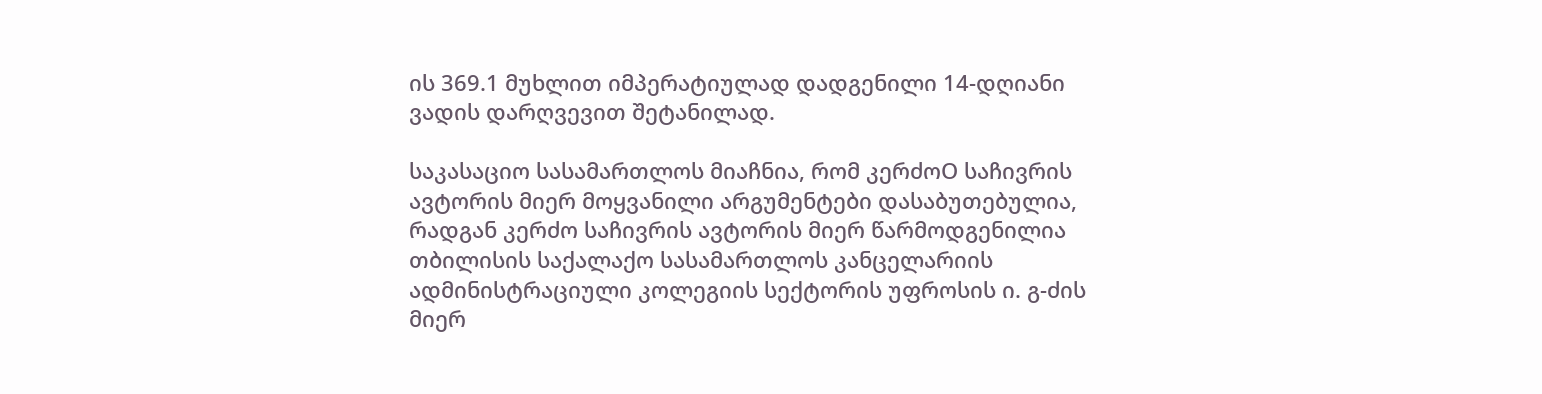ის 369.1 მუხლით იმპერატიულად დადგენილი 14-დღიანი ვადის დარღვევით შეტანილად.

საკასაციო სასამართლოს მიაჩნია, რომ კერძოO საჩივრის ავტორის მიერ მოყვანილი არგუმენტები დასაბუთებულია, რადგან კერძო საჩივრის ავტორის მიერ წარმოდგენილია თბილისის საქალაქო სასამართლოს კანცელარიის ადმინისტრაციული კოლეგიის სექტორის უფროსის ი. გ-ძის მიერ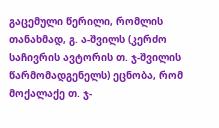გაცემული წერილი, რომლის თანახმად, გ. ა-შვილს (კერძო საჩივრის ავტორის თ. ჯ-შვილის წარმომადგენელს) ეცნობა, რომ მოქალაქე თ. ჯ-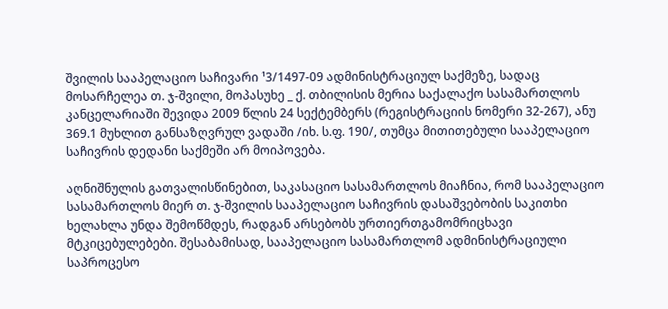შვილის სააპელაციო საჩივარი ¹3/1497-09 ადმინისტრაციულ საქმეზე, სადაც მოსარჩელეა თ. ჯ-შვილი, მოპასუხე _ ქ. თბილისის მერია საქალაქო სასამართლოს კანცელარიაში შევიდა 2009 წლის 24 სექტემბერს (რეგისტრაციის ნომერი 32-267), ანუ 369.1 მუხლით განსაზღვრულ ვადაში /იხ. ს.ფ. 190/, თუმცა მითითებული სააპელაციო საჩივრის დედანი საქმეში არ მოიპოვება.

აღნიშნულის გათვალისწინებით, საკასაციო სასამართლოს მიაჩნია, რომ სააპელაციო სასამართლოს მიერ თ. ჯ-შვილის სააპელაციო საჩივრის დასაშვებობის საკითხი ხელახლა უნდა შემოწმდეს, რადგან არსებობს ურთიერთგამომრიცხავი მტკიცებულებები. შესაბამისად, სააპელაციო სასამართლომ ადმინისტრაციული საპროცესო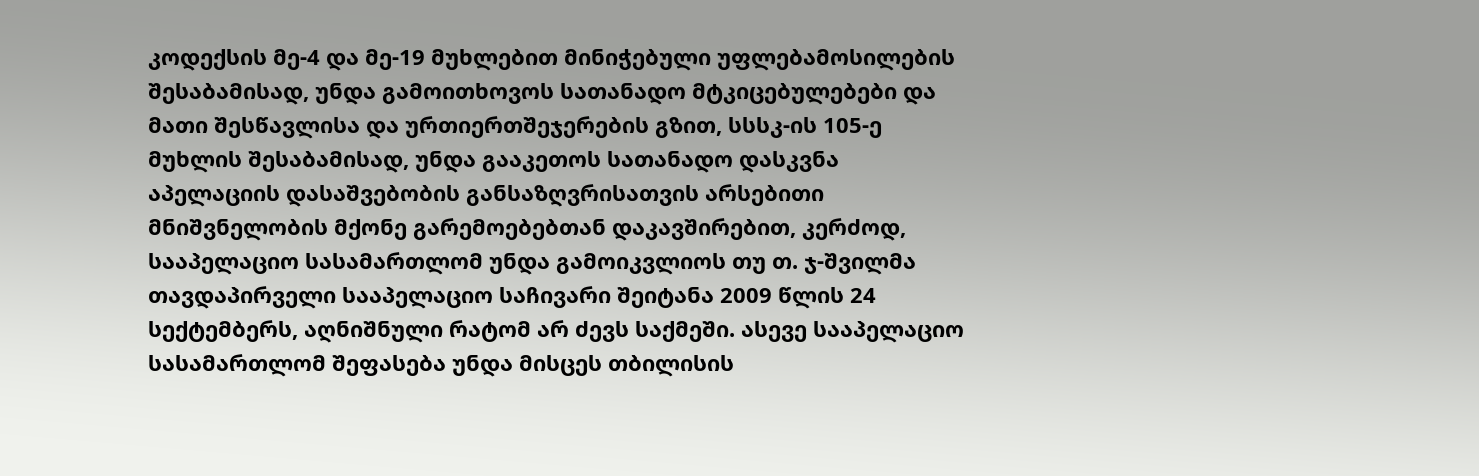კოდექსის მე-4 და მე-19 მუხლებით მინიჭებული უფლებამოსილების შესაბამისად, უნდა გამოითხოვოს სათანადო მტკიცებულებები და მათი შესწავლისა და ურთიერთშეჯერების გზით, სსსკ-ის 105-ე მუხლის შესაბამისად, უნდა გააკეთოს სათანადო დასკვნა აპელაციის დასაშვებობის განსაზღვრისათვის არსებითი მნიშვნელობის მქონე გარემოებებთან დაკავშირებით, კერძოდ, სააპელაციო სასამართლომ უნდა გამოიკვლიოს თუ თ. ჯ-შვილმა თავდაპირველი სააპელაციო საჩივარი შეიტანა 2009 წლის 24 სექტემბერს, აღნიშნული რატომ არ ძევს საქმეში. ასევე სააპელაციო სასამართლომ შეფასება უნდა მისცეს თბილისის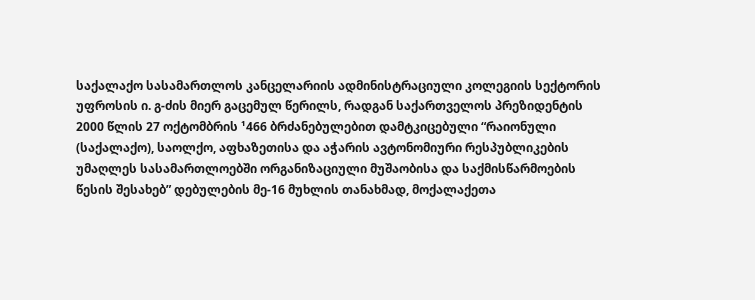საქალაქო სასამართლოს კანცელარიის ადმინისტრაციული კოლეგიის სექტორის უფროსის ი. გ-ძის მიერ გაცემულ წერილს, რადგან საქართველოს პრეზიდენტის 2000 წლის 27 ოქტომბრის ¹466 ბრძანებულებით დამტკიცებული “რაიონული (საქალაქო), საოლქო, აფხაზეთისა და აჭარის ავტონომიური რესპუბლიკების უმაღლეს სასამართლოებში ორგანიზაციული მუშაობისა და საქმისწარმოების წესის შესახებ” დებულების მე-16 მუხლის თანახმად, მოქალაქეთა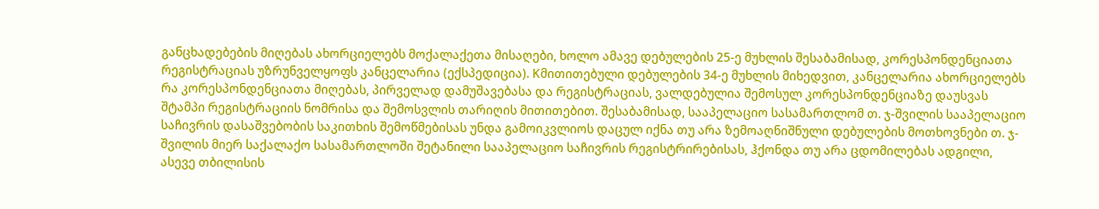განცხადებების მიღებას ახორციელებს მოქალაქეთა მისაღები, ხოლო ამავე დებულების 25-ე მუხლის შესაბამისად, კორესპონდენციათა რეგისტრაციას უზრუნველყოფს კანცელარია (ექსპედიცია). Kმითითებული დებულების 34-ე მუხლის მიხედვით, კანცელარია ახორციელებს რა კორესპონდენციათა მიღებას, პირველად დამუშავებასა და რეგისტრაციას, ვალდებულია შემოსულ კორესპონდენციაზე დაუსვას შტამპი რეგისტრაციის ნომრისა და შემოსვლის თარიღის მითითებით. შესაბამისად, სააპელაციო სასამართლომ თ. ჯ-შვილის სააპელაციო საჩივრის დასაშვებობის საკითხის შემოწმებისას უნდა გამოიკვლიოს დაცულ იქნა თუ არა ზემოაღნიშნული დებულების მოთხოვნები თ. ჯ-შვილის მიერ საქალაქო სასამართლოში შეტანილი სააპელაციო საჩივრის რეგისტრირებისას, ჰქონდა თუ არა ცდომილებას ადგილი, ასევე თბილისის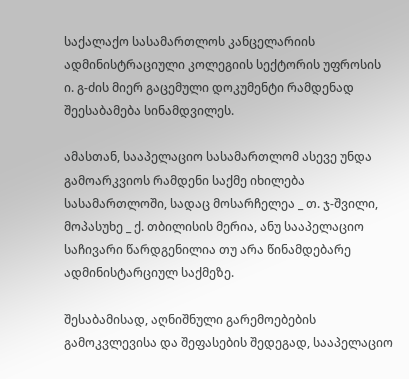საქალაქო სასამართლოს კანცელარიის ადმინისტრაციული კოლეგიის სექტორის უფროსის ი. გ-ძის მიერ გაცემული დოკუმენტი რამდენად შეესაბამება სინამდვილეს.

ამასთან, სააპელაციო სასამართლომ ასევე უნდა გამოარკვიოს რამდენი საქმე იხილება სასამართლოში, სადაც მოსარჩელეა _ თ. ჯ-შვილი, მოპასუხე _ ქ. თბილისის მერია, ანუ სააპელაციო საჩივარი წარდგენილია თუ არა წინამდებარე ადმინისტარციულ საქმეზე.

შესაბამისად, აღნიშნული გარემოებების გამოკვლევისა და შეფასების შედეგად, სააპელაციო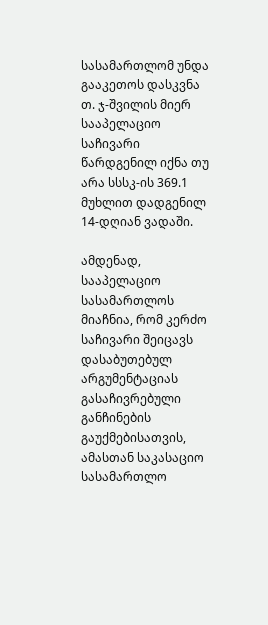სასამართლომ უნდა გააკეთოს დასკვნა თ. ჯ-შვილის მიერ სააპელაციო საჩივარი წარდგენილ იქნა თუ არა სსსკ-ის 369.1 მუხლით დადგენილ 14-დღიან ვადაში.

ამდენად, სააპელაციო სასამართლოს მიაჩნია, რომ კერძო საჩივარი შეიცავს დასაბუთებულ არგუმენტაციას გასაჩივრებული განჩინების გაუქმებისათვის, ამასთან საკასაციო სასამართლო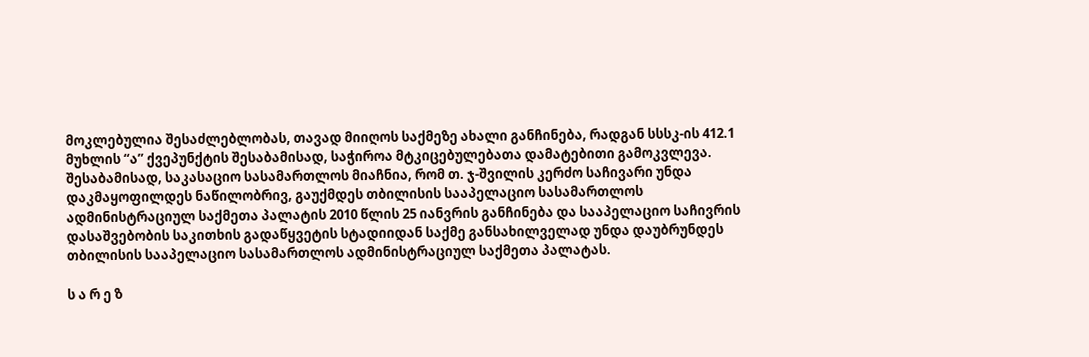მოკლებულია შესაძლებლობას, თავად მიიღოს საქმეზე ახალი განჩინება, რადგან სსსკ-ის 412.1 მუხლის “ა” ქვეპუნქტის შესაბამისად, საჭიროა მტკიცებულებათა დამატებითი გამოკვლევა. შესაბამისად, საკასაციო სასამართლოს მიაჩნია, რომ თ. ჯ-შვილის კერძო საჩივარი უნდა დაკმაყოფილდეს ნაწილობრივ, გაუქმდეს თბილისის სააპელაციო სასამართლოს ადმინისტრაციულ საქმეთა პალატის 2010 წლის 25 იანვრის განჩინება და სააპელაციო საჩივრის დასაშვებობის საკითხის გადაწყვეტის სტადიიდან საქმე განსახილველად უნდა დაუბრუნდეს თბილისის სააპელაციო სასამართლოს ადმინისტრაციულ საქმეთა პალატას.

ს ა რ ე ზ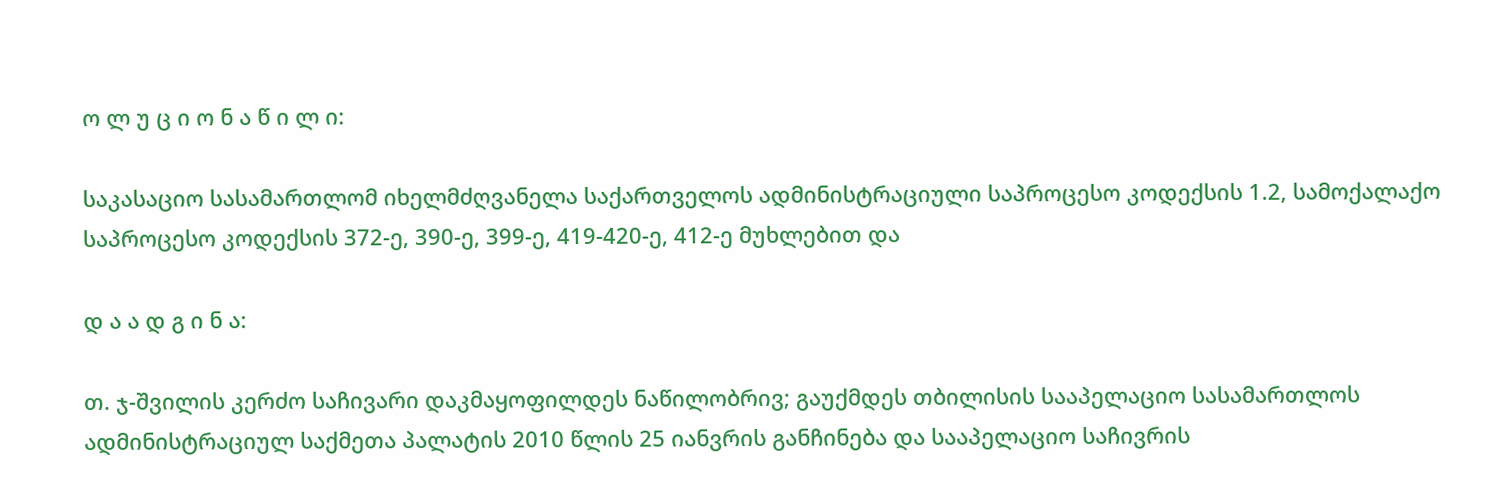ო ლ უ ც ი ო ნ ა წ ი ლ ი:

საკასაციო სასამართლომ იხელმძღვანელა საქართველოს ადმინისტრაციული საპროცესო კოდექსის 1.2, სამოქალაქო საპროცესო კოდექსის 372-ე, 390-ე, 399-ე, 419-420-ე, 412-ე მუხლებით და

დ ა ა დ გ ი ნ ა:

თ. ჯ-შვილის კერძო საჩივარი დაკმაყოფილდეს ნაწილობრივ; გაუქმდეს თბილისის სააპელაციო სასამართლოს ადმინისტრაციულ საქმეთა პალატის 2010 წლის 25 იანვრის განჩინება და სააპელაციო საჩივრის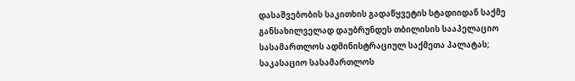დასაშვებობის საკითხის გადაწყვეტის სტადიიდან საქმე განსახილველად დაუბრუნდეს თბილისის სააპელაციო სასამართლოს ადმინისტრაციულ საქმეთა პალატას; საკასაციო სასამართლოს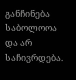განჩინება საბოლოოა და არ საჩივრდება.